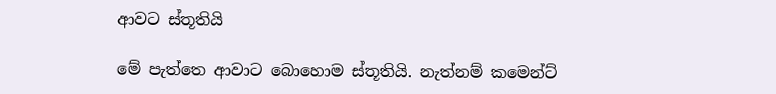ආවට ස්තූතියි

මේ පැත්තෙ ආවාට බොහොම ස්තූතියි. නැත්නම් කමෙන්ට්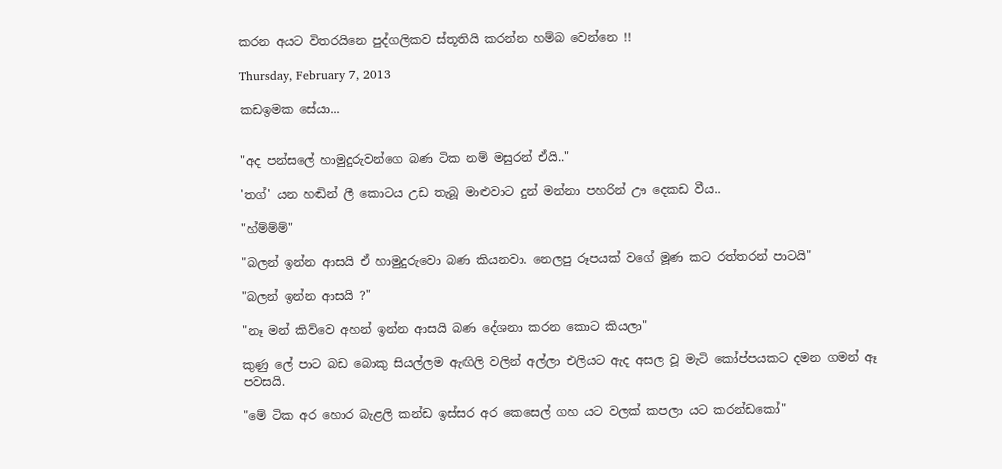කරන අයට විතරයිනෙ පුද්ගලිකව ස්තූතියි කරන්න හම්බ වෙන්නෙ !!

Thursday, February 7, 2013

කඩඉමක සේයා...


"අද පන්සලේ හාමුදුරුවන්ගෙ බණ ටික නම් මසුරන් ඒයි.."

'තග්' යන හඬින් ලී කොටය උඩ තැබූ මාළුවාට දුන් මන්නා පහරින් ඌ දෙකඩ වීය..

"හ්ම්ම්ම්"

"බලන් ඉන්න ආසයි ඒ හාමුදුරුවො බණ කියනවා. නෙලපු රූපයක් වගේ මූණ කට රත්තරන් පාටයි"

"බලන් ඉන්න ආසයි ?"

"නෑ මන් කිව්වෙ අහන් ඉන්න ආසයි බණ දේශනා කරන කොට කියලා"

කුණු ලේ පාට බඩ බොකු සියල්ලම ඇඟිලි වලින් අල්ලා එලියට ඇද අසල වූ මැටි කෝප්පයකට දමන ගමන් ඈ පවසයි.

"මේ ටික අර හොර බැළලි කන්ඩ ඉස්සර අර කෙසෙල් ගහ යට වලක් කපලා යට කරන්ඩකෝ"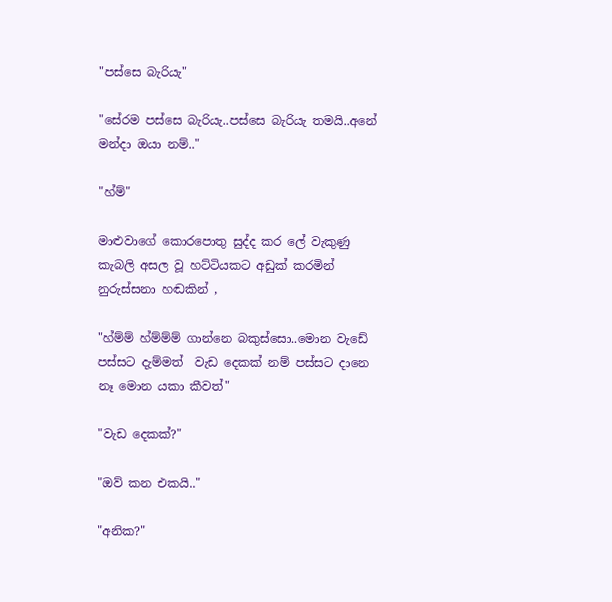"පස්සෙ බැරියැ"

"සේරම පස්සෙ බැරියැ..පස්සෙ බැරියැ තමයි..අනේ මන්දා ඔයා නම්.."

"හ්ම්"

මාළුවාගේ කොරපොතු සුද්ද කර ලේ වැකුණු කැබලි අසල වූ හට්ටියකට අඩුක් කරමින් නුරුස්සනා හඬකින් ,

"හ්ම්ම් හ්ම්ම්ම් ගාන්නෙ බකුස්සො..මොන වැඩේ පස්සට දැම්මත්  වැඩ දෙකක් නම් පස්සට දානෙ නෑ මොන යකා කීවත්"

"වැඩ දෙකක්?"

"ඔව් කන එකයි.."

"අනික?"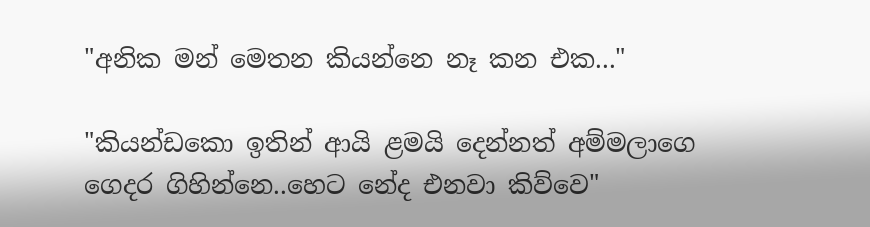"අනික මන් මෙතන කියන්නෙ නෑ කන එක..."

"කියන්ඩකො ඉතින් ආයි ළමයි දෙන්නත් අම්මලාගෙ ගෙදර ගිහින්නෙ..හෙට නේද එනවා කිව්වෙ"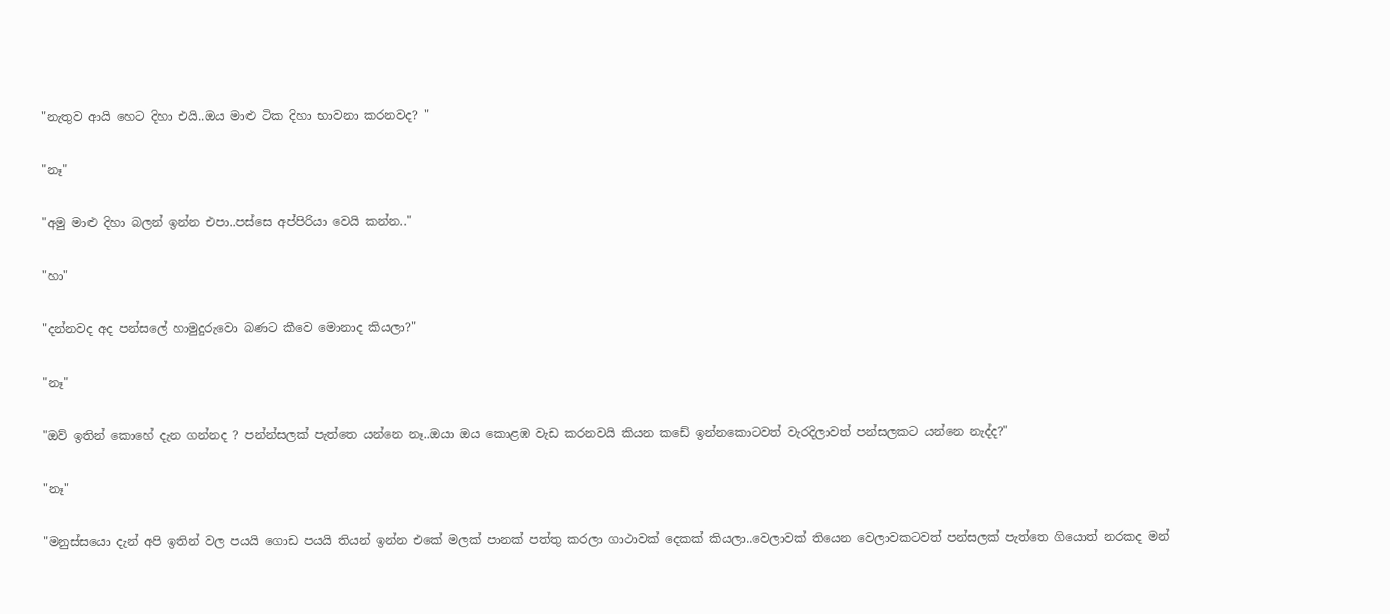"නැතුව ආයි හෙට දිහා එයි..ඔය මාළු ටික දිහා භාවනා කරනවද? "

"නෑ"

"අමු මාළු දිහා බලන් ඉන්න එපා..පස්සෙ අප්පිරියා වෙයි කන්න.."

"හා"

"දන්නවද අද පන්සලේ හාමුදුරුවො බණට කීවෙ මොනාද කියලා?"

"නෑ"

"ඔව් ඉතින් කොහේ දැන ගන්නද ? පන්න්සලක් පැත්තෙ යන්නෙ නෑ..ඔයා ඔය කොළඹ වැඩ කරනවයි කියන කඩේ ඉන්නකොටවත් වැරදිලාවත් පන්සලකට යන්නෙ නැද්ද?"

"නෑ"

"මනුස්සයො දැන් අපි ඉතින් වල පයයි ගොඩ පයයි තියන් ඉන්න එකේ මලක් පානක් පත්තු කරලා ගාථාවක් දෙකක් කියලා..වෙලාවක් තියෙන වෙලාවකටවත් පන්සලක් පැත්තෙ ගියොත් නරකද මන්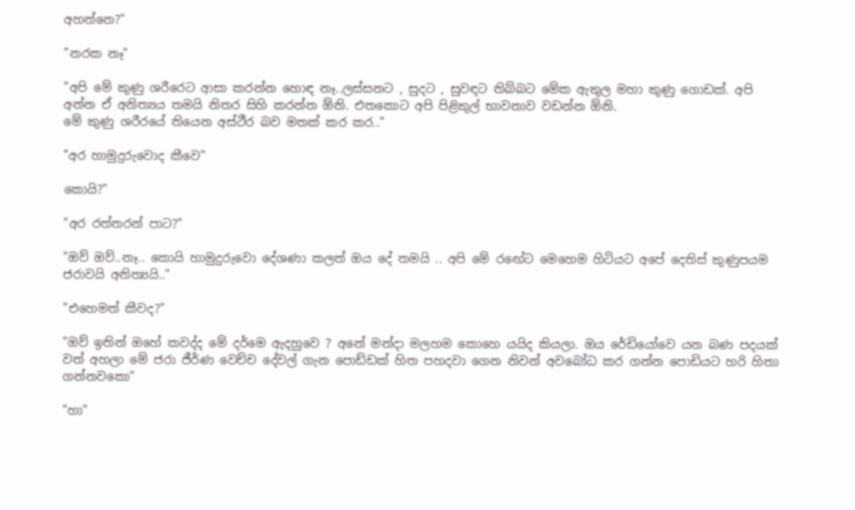අහන්නෙ?"

"නරක නෑ"

"අපි මේ කුණු ශරීරෙට ආසා කරන්න හොඳ නෑ..ලස්සනට , සුදට , සුවඳට තිබ්බට මේක ඇතුල මහා කුණු ගොඩක්. අපි අන්න ඒ අනිත්‍යය තමයි නිතර සිහි කරන්න ඕනි. එතකොට අපි පිළිකුල් භාවනාව වඩන්න ඕනි.
මේ කුණු ශරීරයේ තියෙන අස්ථීර බව මතක් කර කර.."

"අර හාමුදුරුවොද කීවෙ"

කොයි?"

"අර රත්තරන් පාට?"

"ඔව් ඔව්..නෑ.. කොයි හාමුදුරුවො දේශණා කලත් ඔය දේ තමයි .. අපි මේ රඟේට මෙහෙම හිටියට අපේ දෙතිස් කුණුපයම ජරාවයි අනිත්‍යයි.."

"එහෙමත් කීවද?"

"ඔව් ඉතින් ඔහේ කවද්ද මේ දර්මෙ ඇදහුවෙ ? අනේ මන්දා මලහම කොහෙ යයිද කියලා. ඔය රේඩියෝවෙ යන බණ පදයක් වත් අහලා මේ ජරා ජීර්ණ වෙච්ච දේවල් ගැන පොඩ්ඩක් හිත පහදවා ගෙන නිවන් අවබෝධ කර ගන්න පොඩියට හරි හිතා ගන්නවකො"

"හා"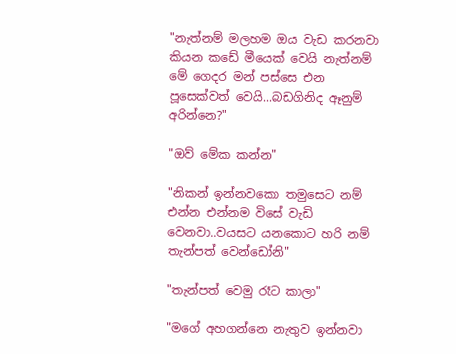"නැත්නම් මලහම ඔය වැඩ කරනවා කියන කඩේ මීයෙක් වෙයි නැත්නම් මේ ගෙදර මන් පස්සෙ එන පූසෙක්වත් වෙයි...බඩගිනිද ඈනුම් අරින්නෙ?"

"ඔව් මේක කන්න"

"නිකන් ඉන්නවකො තමුසෙට නම් එන්න එන්නම විසේ වැඩි වෙනවා..වයසට යනකොට හරි නම් තැන්පත් වෙන්ඩෝනි"

"තැන්පත් වෙමු රෑට කාලා"

"මගේ අහගන්නෙ නැතුව ඉන්නවා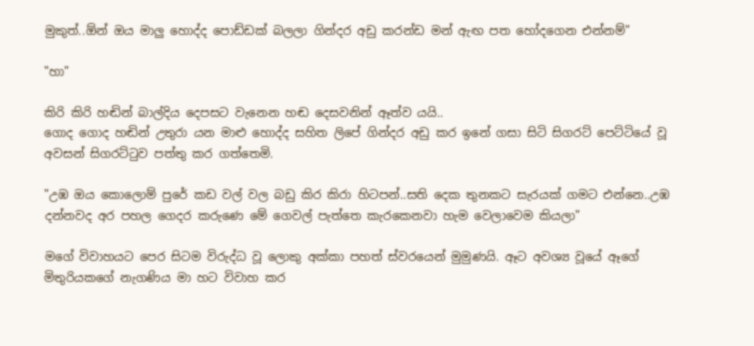මුකුත්..ඕන් ඔය මාලු හොද්ද පොඩ්ඩක් බලලා ගින්දර අඩු කරන්ඩ මන් ඇඟ පත හෝදගෙන එන්නම්"

"හා"

කිරි කිරි හඬින් බාල්දිය දෙපසට වැනෙන හඬ දෙසවනින් ඈත්ව යයි..
ගොද ගොද හඬින් උතුරා යන මාළු හොද්ද සහිත ලිපේ ගින්දර අඩු කර ඉනේ ගසා සිටි සිගරට් පෙට්ටියේ වූ අවසන් සිගරට්ටුව පත්තු කර ගත්තෙමි.

"උඹ ඔය කොලොම් පුරේ කඩ වල් වල බඩු කිර කිරා හිටපන්..සති දෙක තුනකට සැරයක් ගමට එන්නෙ..උඹ දන්නවද අර පහල ගෙදර කරුණෙ මේ ගෙවල් පැත්තෙ කැරකෙනවා හැම වෙලාවෙම කියලා"

මගේ විවාහයට පෙර සිටම විරුද්ධ වූ ලොකු අක්කා පහත් ස්වරයෙන් මුමුණයි. ඈට අවශ්‍ය වූයේ ඈගේ මිතුරියකගේ නැගණිය මා හට විවාහ කර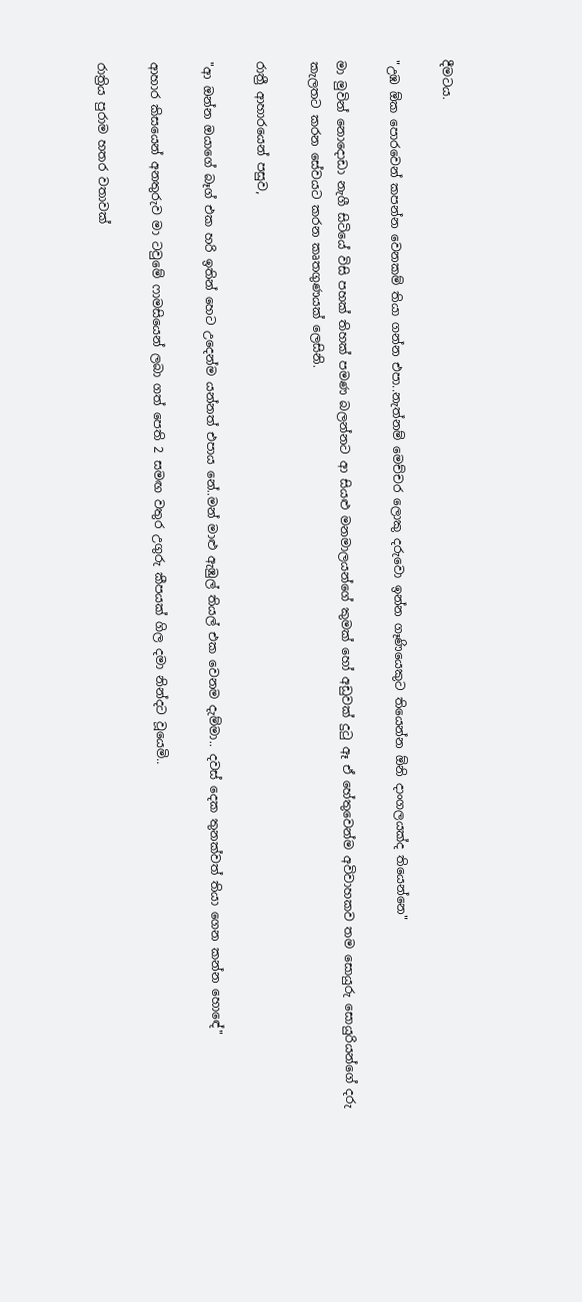දීමටය.

"උඹ ඕක පොරවෙන් කපන්න වෙනකම් තියා ගන්න එපා..නැත්නම් මෙච්චර ලොකු දරුවො ඉන්න ගෑණියෙකුට තියෙන්න ඕනි දාංගලයක්ද තියෙන්නෙ"

මා මුවින් නොදොඩා නැගී සිටියේ විසි පහක් තිහක් පමණ බලන්නට ආ සියළු මනමාලයන්ගේ කුමක් හෝ අඩුවක් දුටු ඈ ඒ හේතුවෙන්ම අවිවාහකව තම සොයුරු සොයුරියන්ගේ දරු කැලතට කරන සේවයට කරන කෘතගුණයක් ලෙසිනි.

රාත්‍රී ආහාරයෙන් පසුව,

"ආ ඔන්න ඔයාගේ බෑග් එක හරි ඉතින් හෙට උදෙන්ම යන්නත් එපාය නේ..මන් මාළු ඇඹුල් තියල් එක වෙනම දැම්මා.. දවස් දෙක තුනක්වත් තියා ගෙන කන්න හොඳේ"

ආහාර කිසයෙන් අනතුරුව මා ටවුමේ ෆාමසියෙන් ලබා ගත් පෙති 2 සමඟ වතුර උගුරු කීපයක් ගිල දමා නින්දට වූයෙමි..

රාත්‍රිය පුරාම හතර වතාවක්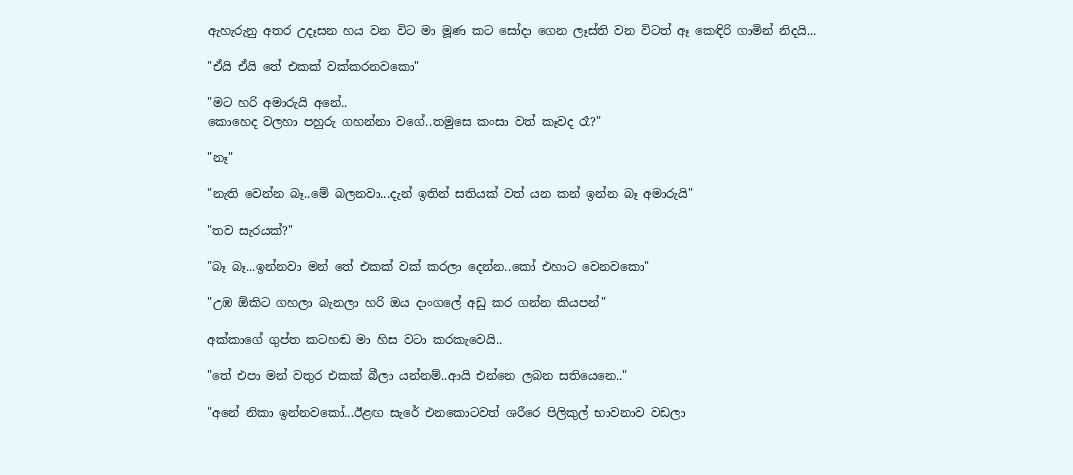ඇහැරුනු අතර උදෑසන හය වන විට මා මූණ කට සෝදා ගෙන ලෑස්ති වන විටත් ඈ කෙඳිරි ගාමින් නිදයි...

"ඒයි ඒයි තේ එකක් වක්කරනවකො"

"මට හරි අමාරුයි අනේ..
කොහෙද වලහා පහුරු ගහන්නා වගේ..තමුසෙ කංසා වත් කෑවද රෑ?"

"නෑ"

"නැති වෙන්න බෑ..මේ බලනවා...දැන් ඉතින් සතියක් වත් යන කන් ඉන්න බෑ අමාරුයි"

"තව සැරයක්?"

"බෑ බෑ...ඉන්නවා මන් තේ එකක් වක් කරලා දෙන්න..කෝ එහාට වෙනවකො"

"උඹ ඕකිට ගහලා බැනලා හරි ඔය දාංගලේ අඩු කර ගන්න කියපන්"

අක්කාගේ ගුප්ත කටහඬ මා හිස වටා කරකැවෙයි..

"තේ එපා මන් වතුර එකක් බීලා යන්නම්..ආයි එන්නෙ ලබන සතියෙනෙ.."

"අනේ නිකා ඉන්නවකෝ...ඊළඟ සැරේ එනකොටවත් ශරීරෙ පිලිකුල් භාවනාව වඩලා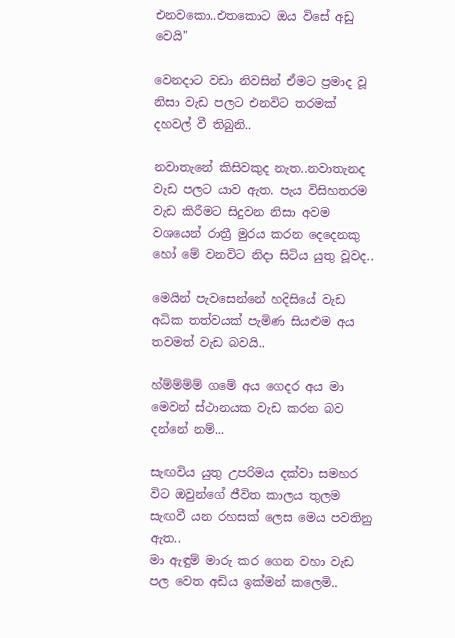එනවකො..එතකොට ඔය විසේ අඩු වෙයි"

වෙනදාට වඩා නිවසින් ඒමට ප්‍රමාද වූ නිසා වැඩ පලට එනවිට තරමක් දහවල් වී තිබුනි..

නවාතැනේ කිසිවකුද නැත..නවාතැනද වැඩ පලට යාව ඇත. පැය විසිහතරම වැඩ කිරීමට සිදුවන නිසා අවම වශයෙන් රාත්‍රී මුරය කරන දෙදෙනකු හෝ මේ වනවිට නිදා සිටිය යුතු වූවද..

මෙයින් පැවසෙන්නේ හදිසියේ වැඩ අධික තත්වයක් පැමිණ සියළුම අය තවමත් වැඩ බවයි..

හ්ම්ම්ම්ම් ගමේ අය ගෙදර අය මා මෙවන් ස්ථානයක වැඩ කරන බව දන්නේ නම්...

සැඟවිය යුතු උපරිමය දක්වා සමහර විට ඔවුන්ගේ ජීවිත කාලය තුලම සැඟවී යන රහසක් ලෙස මෙය පවතිනු ඇත..
මා ඇඳුම් මාරු කර ගෙන වහා වැඩ පල වෙත අඩිය ඉක්මන් කලෙමි..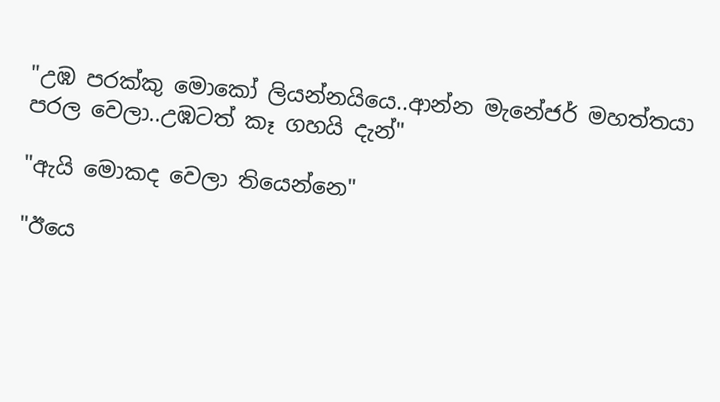"උඹ පරක්කු මොකෝ ලියන්නයියෙ..ආන්න මැනේජර් මහත්තයා පරල වෙලා..උඹටත් කෑ ගහයි දැන්"

"ඇයි මොකද වෙලා තියෙන්නෙ"

"ඊයෙ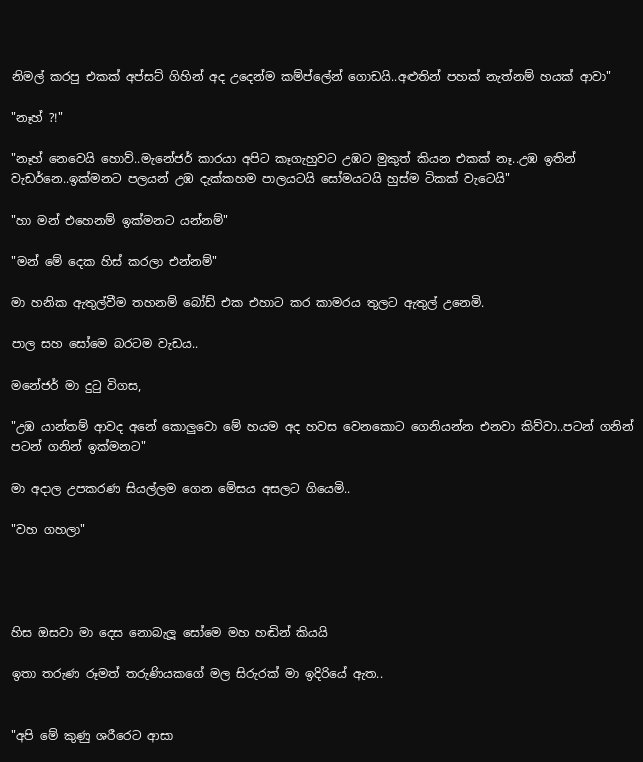නිමල් කරපු එකක් අප්සට් ගිහින් අද උදෙන්ම කම්ප්ලේන් ගොඩයි..අළුතින් පහක් නැත්නම් හයක් ආවා"

"නෑහ් ?!"

"නෑහ් නෙවෙයි හොව්..මැනේජර් කාරයා අපිට කෑගැහුවට උඹට මුකුත් කියන එකක් නෑ..උඹ ඉතින් වැඩර්නෙ..ඉක්මනට පලයන් උඹ දැක්කහම පාලයටයි සෝමයටයි හුස්ම ටිකක් වැටෙයි"

"හා මන් එහෙනම් ඉක්මනට යන්නම්"

"මන් මේ දෙක හිස් කරලා එන්නම්"

මා හනික ඇතුල්වීම තහනම් බෝඩ් එක එහාට කර කාමරය තුලට ඇතුල් උනෙමි.

පාල සහ සෝමෙ බරටම වැඩය..

මනේජර් මා දුටු විගස,

"උඹ යාන්තම් ආවද අනේ කොලුවො මේ හයම අද හවස වෙනකොට ගෙනියන්න එනවා කිව්වා..පටන් ගනින් පටන් ගනින් ඉක්මනට"

මා අදාල උපකරණ සියල්ලම ගෙන මේසය අසලට ගියෙමි..

"වහ ගහලා"




හිස ඔසවා මා දෙස නොබැලූ සෝමෙ මහ හඬින් කියයි

ඉතා තරුණ රූමත් තරුණියකගේ මල සිරුරක් මා ඉදිරියේ ඇත..


"අපි මේ කුණු ශරීරෙට ආසා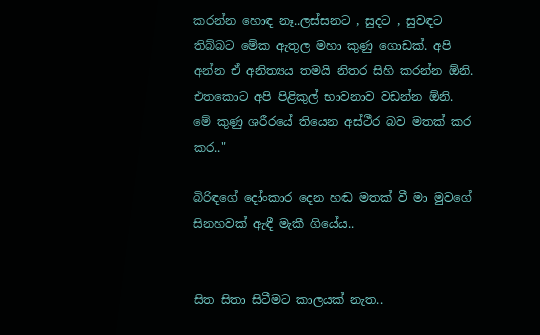කරන්න හොඳ නෑ..ලස්සනට , සුදට , සුවඳට තිබ්බට මේක ඇතුල මහා කුණු ගොඩක්. අපි අන්න ඒ අනිත්‍යය තමයි නිතර සිහි කරන්න ඕනි. එතකොට අපි පිළිකුල් භාවනාව වඩන්න ඕනි.
මේ කුණු ශරීරයේ තියෙන අස්ථීර බව මතක් කර කර.."

බිරිඳගේ දෝංකාර දෙන හඬ මතක් වී මා මුවගේ සිනහවක් ඇඳී මැකී ගියේය..


සිත සිතා සිටීමට කාලයක් නැත..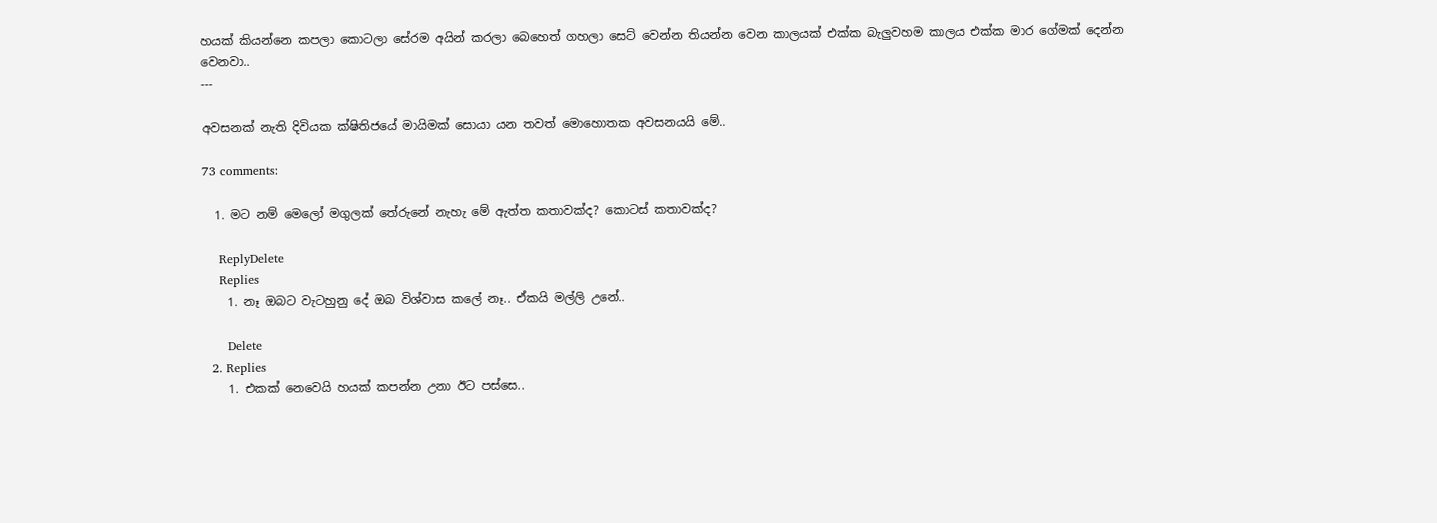හයක් කියන්නෙ කපලා කොටලා සේරම අයින් කරලා බෙහෙත් ගහලා සෙට් වෙන්න තියන්න වෙන කාලයක් එක්ක බැලුවහම කාලය එක්ක මාර ගේමක් දෙන්න වෙනවා..
---

අවසනක් නැති දිවියක ක්ෂිතිජයේ මායිමක් සොයා යන තවත් මොහොතක අවසනයයි මේ..

73 comments:

  1. මට නම් මෙලෝ මගුලක් තේරුනේ නැහැ මේ ඇත්ත කතාවක්ද? කොටස් කතාවක්ද?

    ReplyDelete
    Replies
    1. නෑ ඔබට වැටහුනු දේ ඔබ විශ්වාස කලේ නෑ.. ඒකයි මල්ලි උනේ..

      Delete
  2. Replies
    1. එකක් නෙවෙයි හයක් කපන්න උනා ඊට පස්සෙ..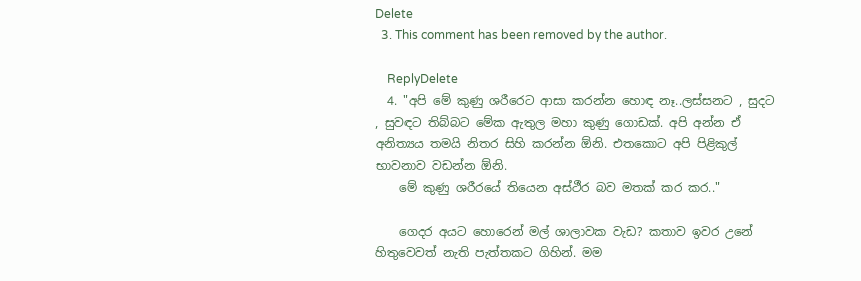Delete
  3. This comment has been removed by the author.

    ReplyDelete
  4. "අපි මේ කුණු ශරීරෙට ආසා කරන්න හොඳ නෑ..ලස්සනට , සුදට , සුවඳට තිබ්බට මේක ඇතුල මහා කුණු ගොඩක්. අපි අන්න ඒ අනිත්‍යය තමයි නිතර සිහි කරන්න ඕනි. එතකොට අපි පිළිකුල් භාවනාව වඩන්න ඕනි.
    මේ කුණු ශරීරයේ තියෙන අස්ථීර බව මතක් කර කර.."

    ගෙදර අයට හොරෙන් මල් ශාලාවක වැඩ? කතාව ඉවර උනේ හිතුවෙවත් නැති පැත්තකට ගිහින්. මම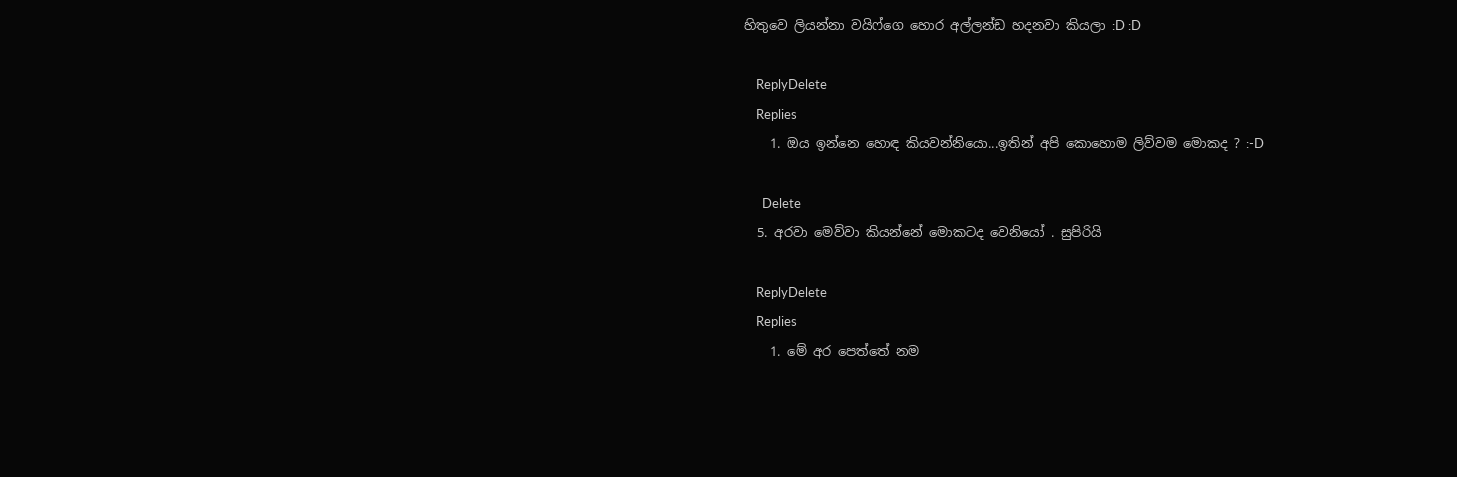හිතුවෙ ලියන්නා වයිෆ්ගෙ හොර අල්ලන්ඩ හදනවා කියලා :D :D

    ReplyDelete
    Replies
    1. ඔය ඉන්නෙ හොඳ කියවන්නියො...ඉතින් අපි කොහොම ලිව්වම මොකද ? :-D

      Delete
  5. අරවා මෙව්වා කියන්නේ මොකටද වෙනියෝ . සුපිරියි

    ReplyDelete
    Replies
    1. මේ අර පෙත්තේ නම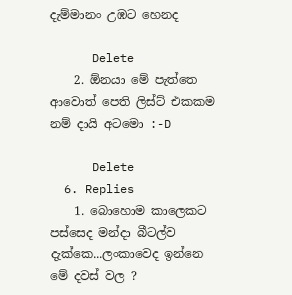දැම්මානං උඹට හෙනද

      Delete
    2. ඕනයා මේ පැත්තෙ ආවොත් පෙති ලිස්ට් එකකම නම් දායි අටමො :-D

      Delete
  6. Replies
    1. බොහොම කාලෙකට පස්සෙද මන්දා බීටල්ව දැක්කෙ...ලංකාවෙද ඉන්නෙ මේ දවස් වල ?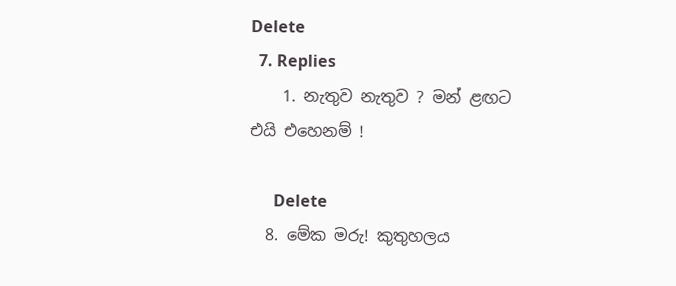Delete
  7. Replies
    1. නැතුව නැතුව ? මන් ළඟට එයි එහෙනම් !

      Delete
  8. මේක මරු! කුතුහලය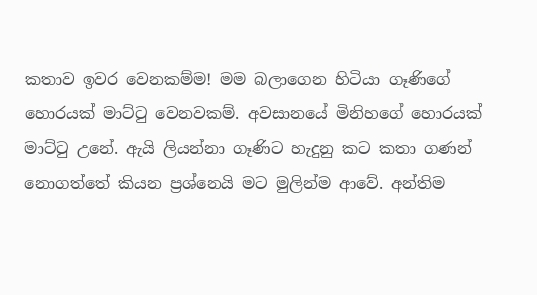කතාව ඉවර වෙනකම්ම! මම බලාගෙන හිටියා ගෑණිගේ හොරයක් මාට්ටු වෙනවකම්. අවසානයේ මිනිහගේ හොරයක් මාට්ටු උනේ. ඇයි ලියන්නා ගෑණිට හැදුනු කට කතා ගණන් නොගත්තේ කියන ප්‍රශ්නෙයි මට මුලින්ම ආවේ. අන්තිම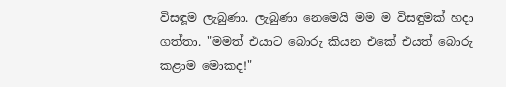විසඳූම ලැබුණා. ලැබුණා නෙමෙයි මම ම විසඳුමක් හදා ගත්තා. "මමත් එයාට බොරු කියන එකේ එයත් බොරු කළාම මොකද!"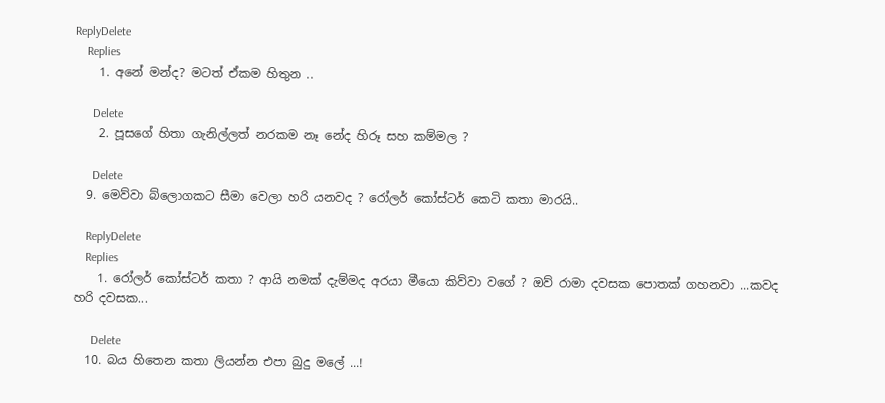ReplyDelete
    Replies
    1. අනේ මන්ද? මටත් ඒකම හිතුන ..

      Delete
    2. පූසගේ හිතා ගැනිල්ලත් නරකම නෑ නේද හිරූ සහ කම්මල ?

      Delete
  9. මෙව්වා බ්ලොගකට සීමා වෙලා හරි යනවද ? රෝලර් කෝස්ටර් කෙටි කතා මාරයි..

    ReplyDelete
    Replies
    1. රෝලර් කෝස්ටර් කතා ? ආයි නමක් දැම්මද අරයා මීයො කිව්වා වගේ ? ඔව් රාමා දවසක පොතක් ගහනවා ...කවද හරි දවසක...

      Delete
  10. බය හිතෙන කතා ලියන්න එපා බුදු මලේ ...!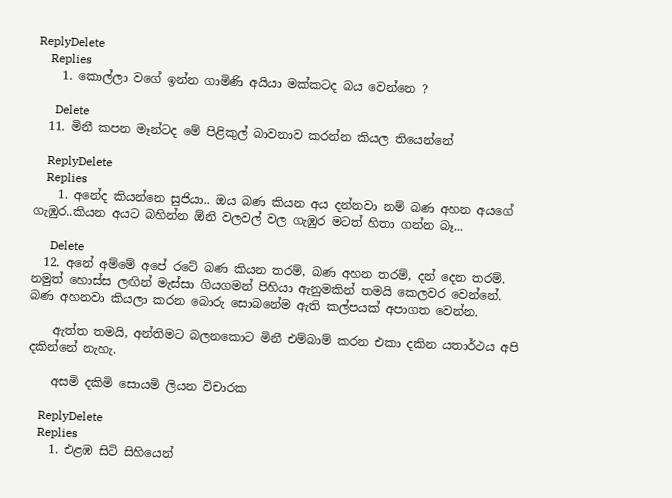ReplyDelete
    Replies
    1. කොල්ලා වගේ ඉන්න ගාමිණි අයියා මක්කටද බය වෙන්නෙ ?

      Delete
  11. මිනී කපන මෑන්ටද මේ පිළිකුල් බාවනාව කරන්න කියල තියෙන්නේ

    ReplyDelete
    Replies
    1. අනේද කියන්නෙ සුජියා.. ඔය බණ කියන අය දන්නවා නම් බණ අහන අයගේ ගැඹුර..කියන අයට බහින්න ඕනි වලවල් වල ගැඹුර මටත් හිතා ගන්න බෑ...

      Delete
  12. අනේ අම්මේ අපේ රටේ බණ කියන තරම්, බණ අහන තරම්, දන් දෙන තරම්. නමුත් හොස්ස ලඟින් මැස්සා ගියගමන් පිහියා ඇනුමකින් තමයි කෙලවර වෙන්නේ. බණ අහනවා කියලා කරන බොරු සොබනේම ඇති කල්පයක් අපාගත වෙන්න.

    ඇත්ත තමයි, අන්තිමට බලනකොට මිනී එම්බාම් කරන එකා දකින යතාර්ථය අපි දකින්නේ නැහැ.

    අසමි දකිමි සොයමි ලියන විචාරක

    ReplyDelete
    Replies
    1. එළඹ සිටි සිහියෙන්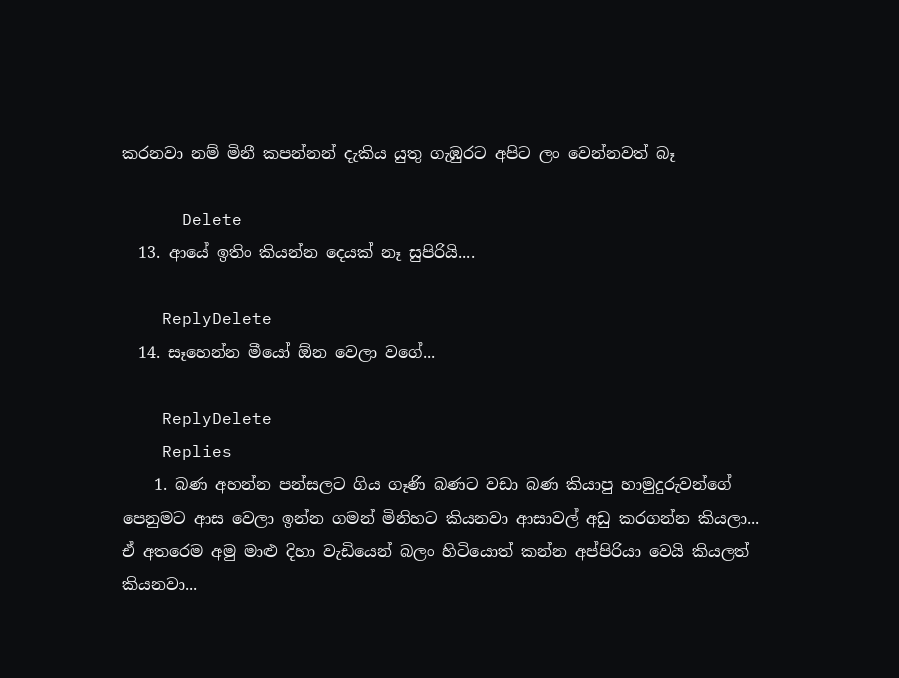කරනවා නම් මිනී කපන්නන් දැකිය යුතු ගැඹුරට අපිට ලං වෙන්නවත් බෑ

      Delete
  13. ආයේ ඉතිං කියන්න දෙයක් නෑ සුපිරියි....

    ReplyDelete
  14. සෑහෙන්න මීයෝ ඕන වෙලා වගේ...

    ReplyDelete
    Replies
    1. බණ අහන්න පන්සලට ගිය ගෑණි බණට වඩා බණ කියාපු හාමුදුරුවන්ගේ පෙනුමට ආස වෙලා ඉන්න ගමන් මිනිහට කියනවා ආසාවල් අඩු කරගන්න කියලා... ඒ අතරෙම අමු මාළු දිහා වැඩියෙන් බලං හිටියොත් කන්න අප්පිරියා වෙයි කියලත් කියනවා...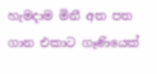හැමදාම මිනී අත පත ගාන එකාට ගෑණියෙක්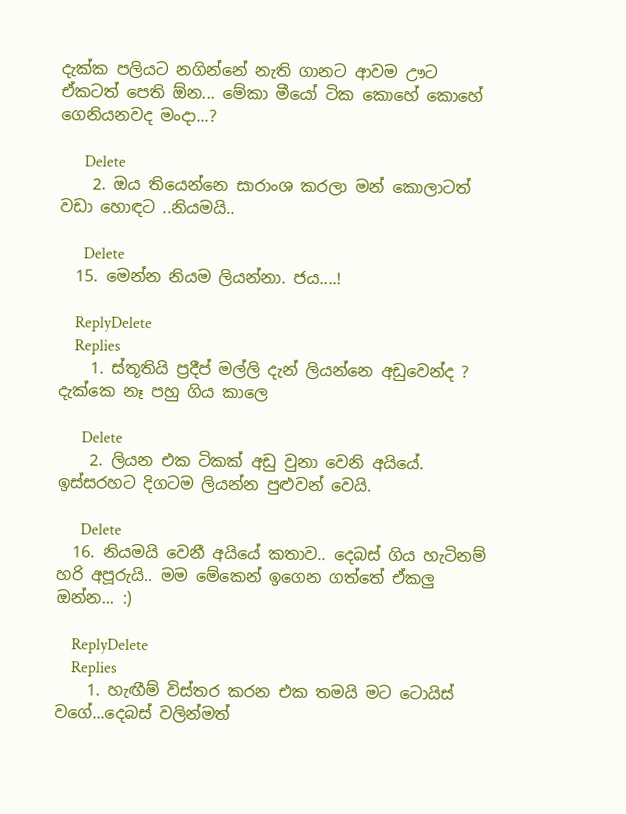දැක්ක පලියට නගින්නේ නැති ගානට ආවම ඌට ඒකටත් පෙති ඕන... මේකා මීයෝ ටික කොහේ කොහේ ගෙනියනවද මංදා...?

      Delete
    2. ඔය තියෙන්නෙ සාරාංශ කරලා මන් කොලාටත් වඩා හොඳට ..නියමයි..

      Delete
  15. මෙන්න නියම ලියන්නා. ජය....!

    ReplyDelete
    Replies
    1. ස්තූතියි ප්‍රදීප් මල්ලි දැන් ලියන්නෙ අඩුවෙන්ද ? දැක්කෙ නෑ පහු ගිය කාලෙ

      Delete
    2. ලියන එක ටිකක් අඩු වුනා වෙනි අයියේ. ඉස්සරහට දිගටම ලියන්න පුළුවන් වෙයි.

      Delete
  16. නියමයි වෙනී අයියේ කතාව.. දෙබස් ගිය හැටිනම් හරි අපූරුයි.. මම මේකෙන් ඉගෙන ගත්තේ ඒකලු ඔන්න... :)

    ReplyDelete
    Replies
    1. හැඟීම් විස්තර කරන එක තමයි මට ටොයිස් වගේ...දෙබස් වලින්මත්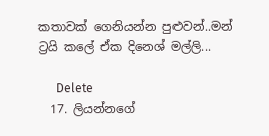කතාවක් ගෙනියන්න පුළුවන්..මන් ට්‍රයි කලේ ඒක දිනෙශ් මල්ලි...

      Delete
  17. ලියන්නගේ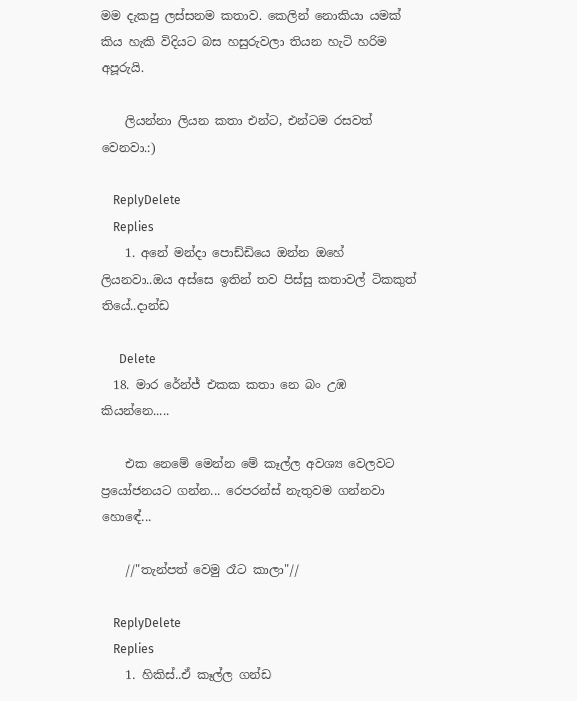මම දැකපු ලස්සනම කතාව. කෙලින් නොකියා යමක් කිය හැකි විදියට බස හසුරුවලා තියන හැටි හරිම අපූරුයි.

    ලියන්නා ලියන කතා එන්ට, එන්ටම රසවත් වෙනවා.:)

    ReplyDelete
    Replies
    1. අනේ මන්දා පොඩ්ඩියෙ ඔන්න ඔහේ ලියනවා..ඔය අස්සෙ ඉතින් තව පිස්සු කතාවල් ටිකකුත් තියේ..දාන්ඩ

      Delete
  18. මාර රේන්ජ් එකක කතා නෙ බං උඹ කියන්නෙ.....

    එක නෙමේ මෙන්න මේ කෑල්ල අවශ්‍ය වෙලවට ප්‍රයෝජනයට ගන්න... රෙපරන්ස් නැතුවම ගන්නවා හොඳේ...

    //"තැන්පත් වෙමු රෑට කාලා"//

    ReplyDelete
    Replies
    1. හිකිස්..ඒ කෑල්ල ගන්ඩ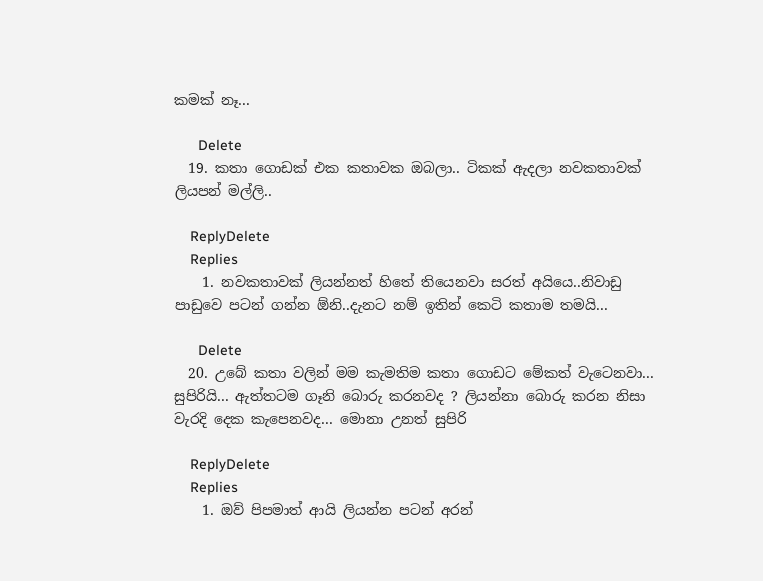කමක් නෑ...

      Delete
  19. කතා ගොඩක් එක කතාවක ඔබලා.. ටිකක් ඇදලා නවකතාවක් ලියපන් මල්ලි..

    ReplyDelete
    Replies
    1. නවකතාවක් ලියන්නත් හිතේ තියෙනවා සරත් අයියෙ..නිවාඩු පාඩුවෙ පටන් ගන්න ඕනි..දැනට නම් ඉතින් කෙටි කතාම තමයි...

      Delete
  20. උබේ කතා වලින් මම කැමතිම කතා ගොඩට මේකත් වැටෙනවා... සුපිරියි... ඇත්තටම ගෑනි බොරු කරනවද ? ලියන්නා බොරු කරන නිසා වැරදි දෙක කැපෙනවද... මොනා උනත් සුපිරි

    ReplyDelete
    Replies
    1. ඔව් පිපමාත් ආයි ලියන්න පටන් අරන්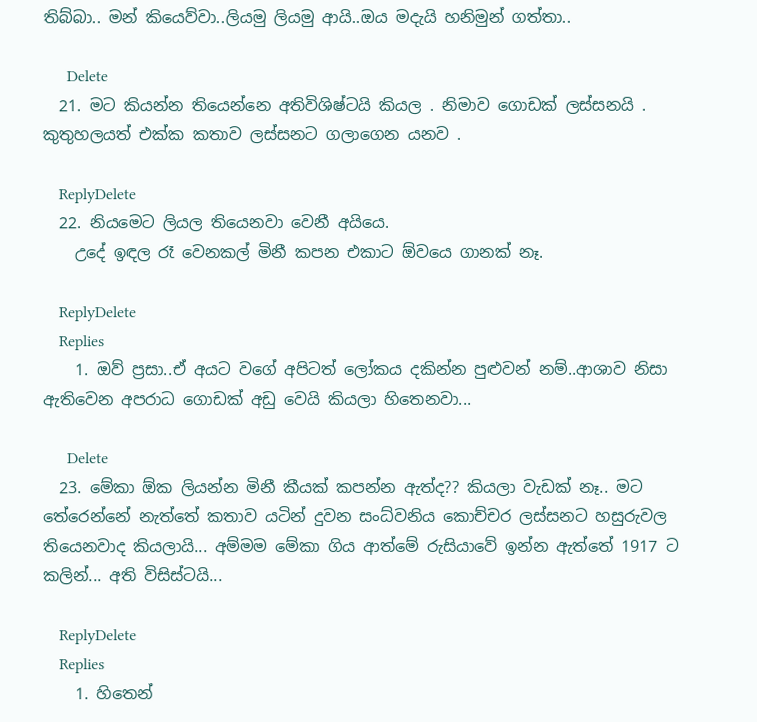තිබ්බා.. මන් කියෙව්වා..ලියමු ලියමු ආයි..ඔය මදැයි හනිමුන් ගත්තා..

      Delete
  21. මට කියන්න තියෙන්නෙ අතිවිශිෂ්ටයි කියල . නිමාව ගොඩක් ලස්සනයි . කුතුහලයත් එක්ක කතාව ලස්සනට ගලාගෙන යනව .

    ReplyDelete
  22. නියමෙට ලියල තියෙනවා වෙනී අයියෙ.
    උදේ ඉඳල රෑ වෙනකල් මිනී කපන එකාට ඕවයෙ ගානක් නෑ.

    ReplyDelete
    Replies
    1. ඔව් ප්‍රසා..ඒ අයට වගේ අපිටත් ලෝකය දකින්න පුළුවන් නම්..ආශාව නිසා ඇතිවෙන අපරාධ ගොඩක් අඩු වෙයි කියලා හිතෙනවා...

      Delete
  23. මේකා ඕක ලියන්න මිනී කීයක් කපන්න ඇත්ද?? කියලා වැඩක් නෑ.. මට තේරෙන්නේ නැත්තේ කතාව යටින් දුවන සංධ්වනිය කොච්චර ලස්සනට හසුරුවල තියෙනවාද කියලායි... අම්මම මේකා ගිය ආත්මේ රුසියාවේ ඉන්න ඇත්තේ 1917 ට කලින්... අති විසිස්ටයි...

    ReplyDelete
    Replies
    1. හිතෙන්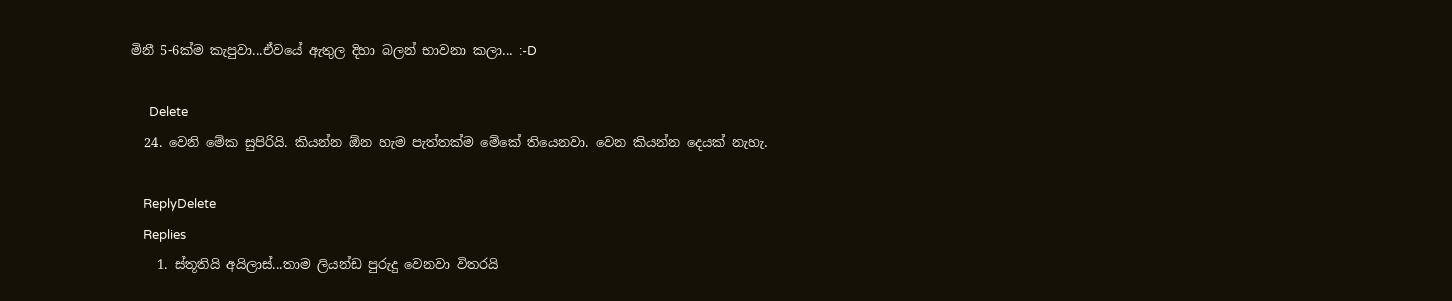මිනී 5-6ක්ම කැපුවා...ඒවයේ ඇතුල දිහා බලන් භාවනා කලා... :-D

      Delete
  24. වෙනි මේක සුපිරියි. කියන්න ඕන හැම පැත්තක්ම මේකේ තියෙනවා. වෙන කියන්න දෙයක් නැහැ.

    ReplyDelete
    Replies
    1. ස්තූතියි අයිලාස්...තාම ලියන්ඩ පුරුදු වෙනවා විතරයි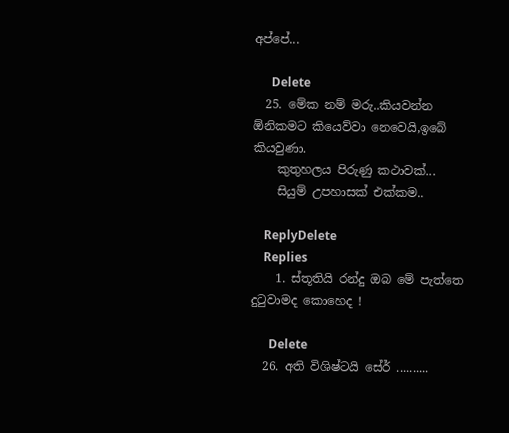අප්පේ...

      Delete
  25. මේක නම් මරු..කියවන්න ඕනිකමට කියෙව්වා නෙවෙයි,ඉබේ කියවුණා.
    කුතුහලය පිරුණු කථාවක්...
    සියුම් උපහාසක් එක්කම..

    ReplyDelete
    Replies
    1. ස්තූතියි රන්දු ඔබ මේ පැත්තෙ දුටුවාමද කොහෙද !

      Delete
  26. අති විශිෂ්ටයි සේර් ..........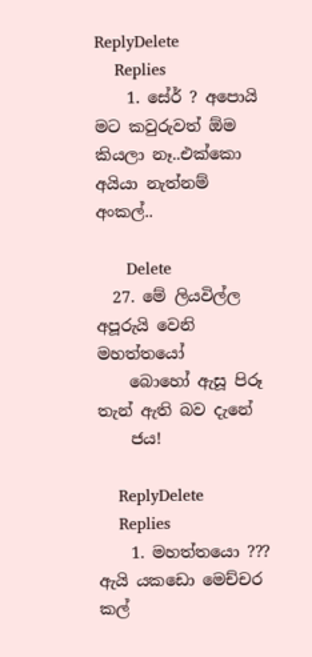ReplyDelete
    Replies
    1. සේර් ? අපොයි මට කවුරුවත් ඕම කියලා නෑ..එක්කො අයියා නැත්නම් අංකල්..

      Delete
  27. මේ ලියවිල්ල අපූරුයි වෙනි මහත්තයෝ
    බොහෝ ඇසූ පිරූ තැන් ඇති බව දැනේ
    ජය!

    ReplyDelete
    Replies
    1. මහත්තයො ??? ඇයි යකඩො මෙච්චර කල්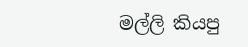මල්ලි කියපු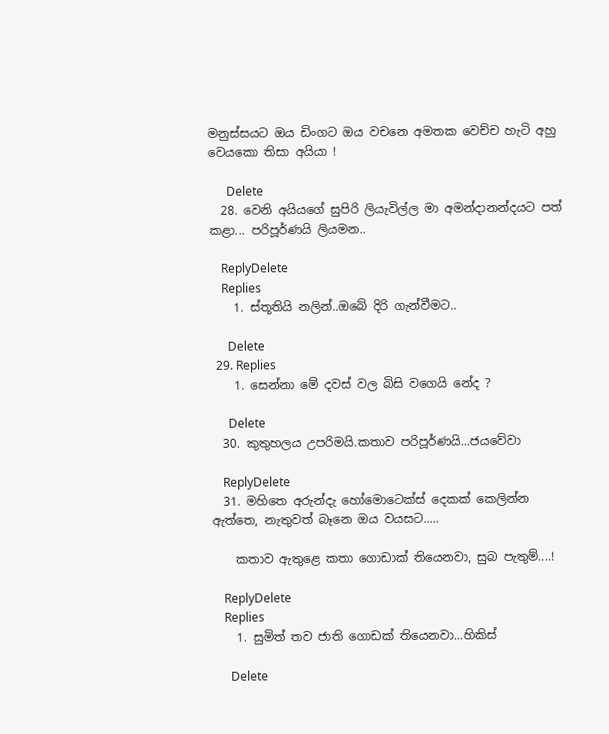මනුස්සයට ඔය ඩිංගට ඔය වචනෙ අමතක වෙච්ච හැටි අහු වෙයකො තිසා අයියා !

      Delete
  28. වෙනි අයියගේ සුපිරි ලියැවිල්ල මා අමන්දානන්දයට පත් කළා... පරිපූර්ණයි ලියමන..

    ReplyDelete
    Replies
    1. ස්තූතියි නලින්..ඔබේ දිරි ගැන්වීමට..

      Delete
  29. Replies
    1. සෙන්නා මේ දවස් වල බිසි වගෙයි නේද ?

      Delete
  30. කුතුහලය උපරිමයි.කතාව පරිපූර්ණයි...ජයවේවා

    ReplyDelete
  31. මහිතෙ අරුන්දැ හෝමොටෙක්ස් දෙකක් කෙලින්න ඇත්තෙ, නැතුවත් බෑනෙ ඔය වයසට.....

    කතාව ඇතුළෙ කතා ගොඩාක් තියෙනවා, සුබ පැතුම්....!

    ReplyDelete
    Replies
    1. සුමිත් තව ජාති ගොඩක් තියෙනවා...හිකිස්

      Delete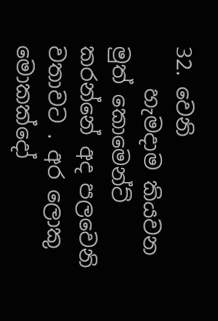32. වෙනි
    හැමදාම කියවන මුත් කොමෙන්ට් කරන්නේ අද පලවෙනි වතාවට . අර ලොකු මොකක්දෝ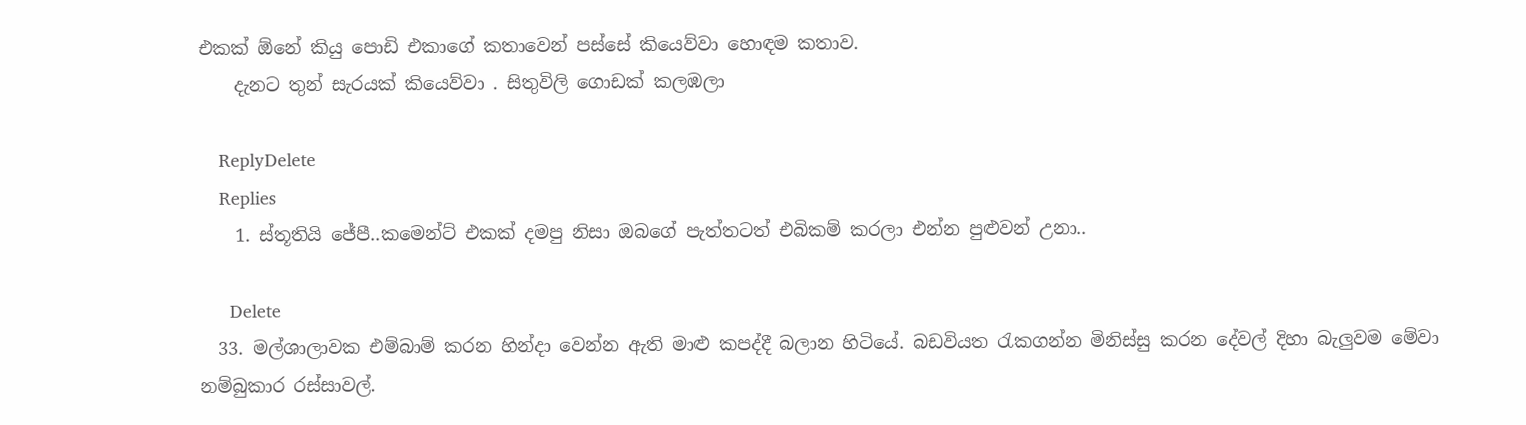එකක් ඕනේ කියු පොඩි එකාගේ කතාවෙන් පස්සේ කියෙව්වා හොඳම කතාව.
    දැනට තුන් සැරයක් කියෙව්වා . සිතුවිලි ගොඩක් කලඹලා

    ReplyDelete
    Replies
    1. ස්තූතියි ජේපී..කමෙන්ට් එකක් දමපු නිසා ඔබගේ පැත්තටත් එබිකම් කරලා එන්න පුළුවන් උනා..

      Delete
  33. මල්ශාලාවක එම්බාම් කරන හින්දා වෙන්න ඇති මාළු කපද්දී බලාන හිටියේ. බඩවියත රැකගන්න මිනිස්සු කරන දේවල් දිහා බැලුවම මේවා නම්බුකාර රස්සාවල්.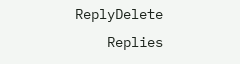ReplyDelete
    Replies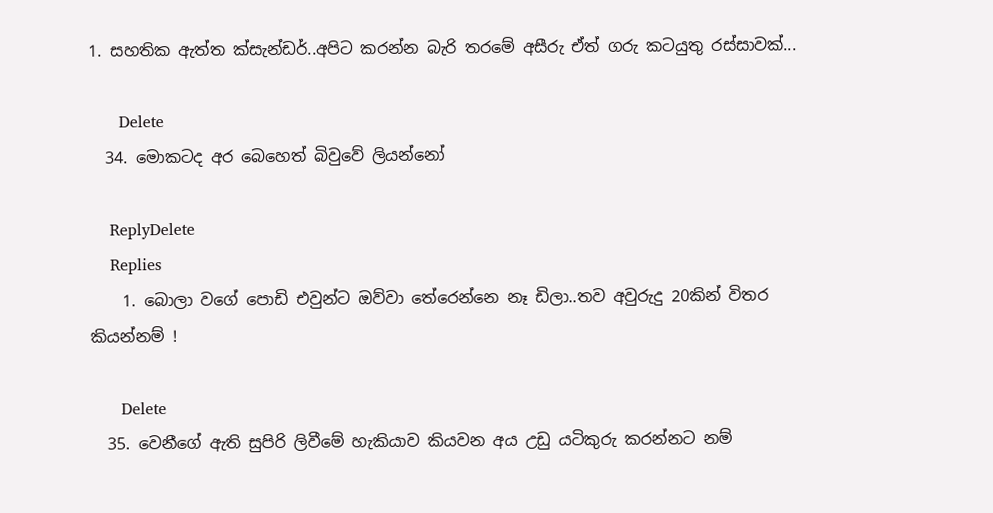1. සහතික ඇත්ත ක්සැන්ඩර්..අපිට කරන්න බැරි තරමේ අසීරු ඒත් ගරු කටයුතු රස්සාවක්...

      Delete
  34. මොකටද අර බෙහෙත් බිවුවේ ලියන්නෝ

    ReplyDelete
    Replies
    1. බොලා වගේ පොඩි එවුන්ට ඔව්වා තේරෙන්නෙ නෑ ඩිලා..තව අවුරුදු 20කින් විතර කියන්නම් !

      Delete
  35. වෙනීගේ ඇති සුපිරි ලිවීමේ හැකියාව කියවන අය උඩු යටිකුරු කරන්නට නම්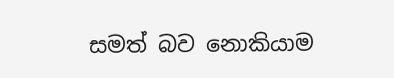සමත් බව නොකියාම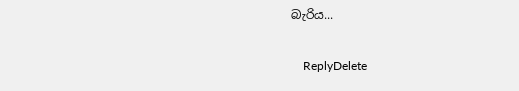බැරිය...

    ReplyDelete